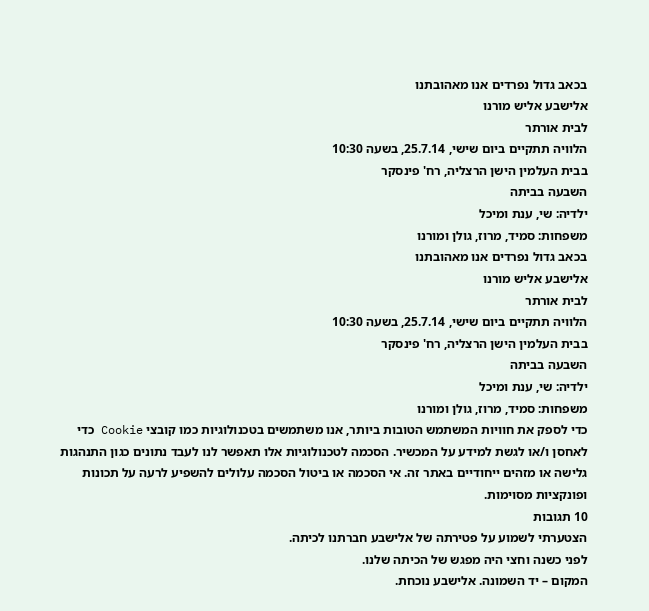בכאב גדול נפרדים אנו מאהובתנו
אלישבע אליש מורנו
לבית אורתר
הלוויה תתקיים ביום שישי, 25.7.14, בשעה 10:30
בבית העלמין הישן הרצליה, רח' פינסקר
השבעה בביתה
ילדיה: שי, ענת ומיכל
משפחות: סמיד, מרוז, גולן ומורנו
בכאב גדול נפרדים אנו מאהובתנו
אלישבע אליש מורנו
לבית אורתר
הלוויה תתקיים ביום שישי, 25.7.14, בשעה 10:30
בבית העלמין הישן הרצליה, רח' פינסקר
השבעה בביתה
ילדיה: שי, ענת ומיכל
משפחות: סמיד, מרוז, גולן ומורנו
כדי לספק את חוויות המשתמש הטובות ביותר, אנו משתמשים בטכנולוגיות כמו קובצי Cookie כדי לאחסן ו/או לגשת למידע על המכשיר. הסכמה לטכנולוגיות אלו תאפשר לנו לעבד נתונים כגון התנהגות גלישה או מזהים ייחודיים באתר זה. אי הסכמה או ביטול הסכמה עלולים להשפיע לרעה על תכונות ופונקציות מסוימות.
10 תגובות
הצטערתי לשמוע על פטירתה של אלישבע חברתנו לכיתה.
לפני כשנה וחצי היה מפגש של הכיתה שלנו.
המקום – יד השמונה. אלישבע נוכחת.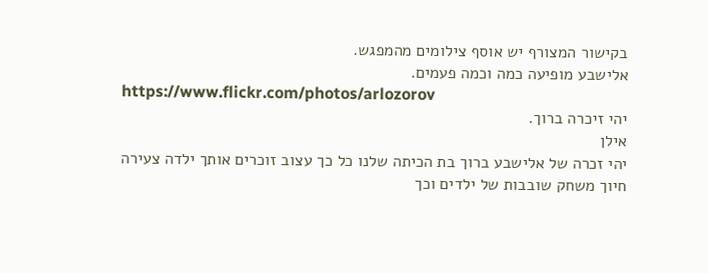בקישור המצורף יש אוסף צילומים מהמפגש.
אלישבע מופיעה כמה וכמה פעמים.
https://www.flickr.com/photos/arlozorov
יהי זיכרה ברוך.
אילן
יהי זכרה של אלישבע ברוך בת הכיתה שלנו כל כך עצוב זוכרים אותך ילדה צעירה חיוך משחק שובבות של ילדים וכך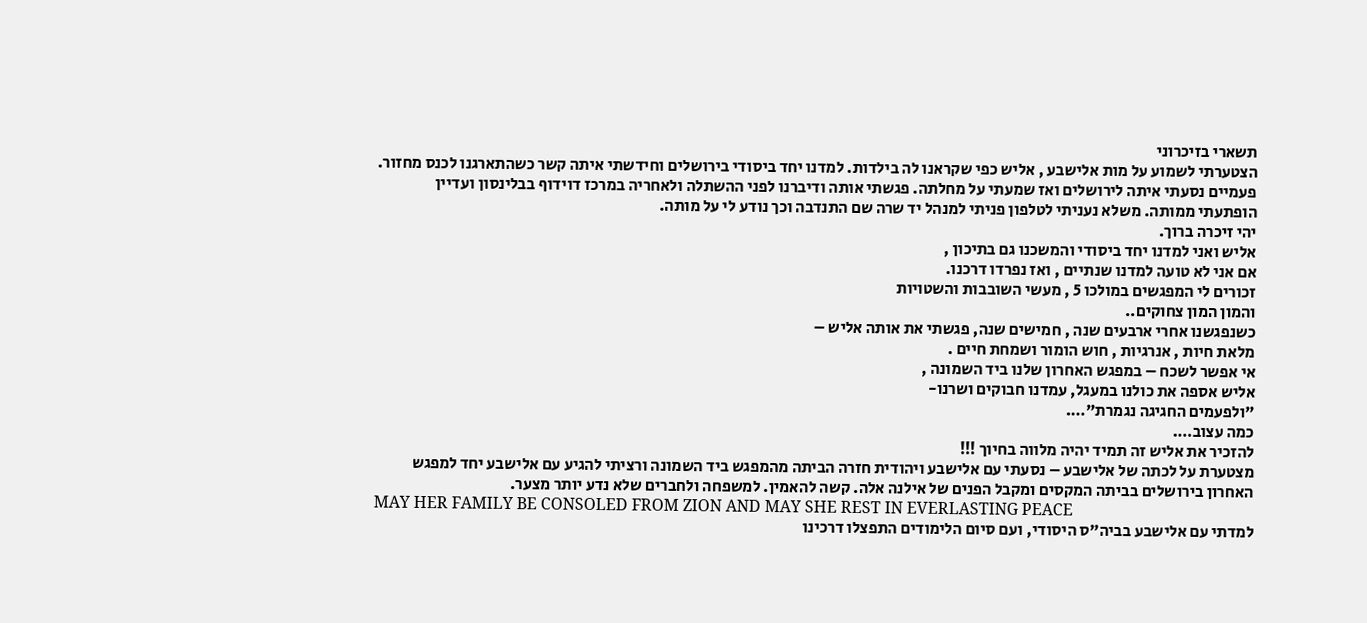תשארי בזיכרוני
הצטערתי לשמוע על מות אלישבע , אליש כפי שקראנו לה בילדות. למדנו יחד ביסודי בירושלים וחידשתי איתה קשר כשהתארגנו לכנס מחזור. פעמיים נסעתי איתה לירושלים ואז שמעתי על מחלתה. פגשתי אותה ודיברנו לפני ההשתלה ולאחריה במרכז דוידוף בבלינסון ועדיין הופתעתי ממותה. משלא נעניתי לטלפון פניתי למנהל יד שרה שם התנדבה וכך נודע לי על מותה.
יהי זיכרה ברוך.
אליש ואני למדנו יחד ביסודי והמשכנו גם בתיכון ,
אם אני לא טועה למדנו שנתיים , ואז נפרדו דרכנו.
זכורים לי המפגשים במולכו 5 , מעשי השובבות והשטויות
והמון המון צחוקים..
כשנפגשנו אחרי ארבעים שנה , חמישים שנה, פגשתי את אותה אליש –
מלאת חיות , אנרגיות , חוש הומור ושמחת חיים .
אי אפשר לשכח – במפגש האחרון שלנו ביד השמונה ,
אליש אספה את כולנו במעגל, עמדנו חבוקים ושרנו-
"ולפעמים החגיגה נגמרת"….
כמה עצוב….
להזכיר את אליש זה תמיד יהיה מלווה בחיוך !!!
מצטערת על לכתה של אלישבע – נסעתי עם אלישבע ויהודית חזרה הביתה מהמפגש ביד השמונה ורציתי להגיע עם אלישבע יחד למפגש האחרון בירושלים בביתה המקסים ומקבל הפנים של אילנה אלה. קשה להאמין. למשפחה ולחברים שלא נדע יותר מצער.
MAY HER FAMILY BE CONSOLED FROM ZION AND MAY SHE REST IN EVERLASTING PEACE
למדתי עם אלישבע בביה"ס היסודי, ועם סיום הלימודים התפצלו דרכינו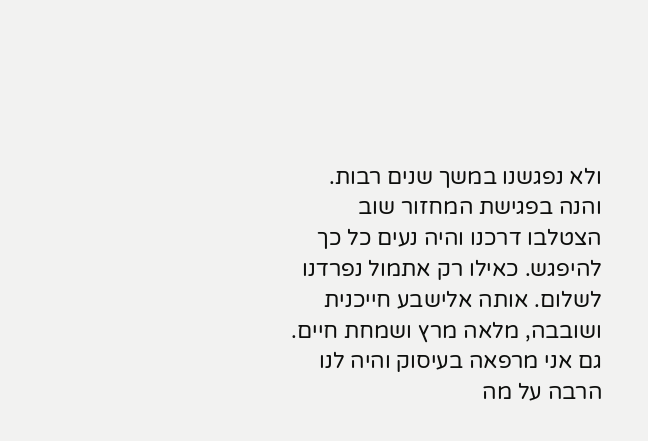ולא נפגשנו במשך שנים רבות. והנה בפגישת המחזור שוב הצטלבו דרכנו והיה נעים כל כך להיפגש. כאילו רק אתמול נפרדנו לשלום. אותה אלישבע חייכנית ושובבה, מלאה מרץ ושמחת חיים. גם אני מרפאה בעיסוק והיה לנו הרבה על מה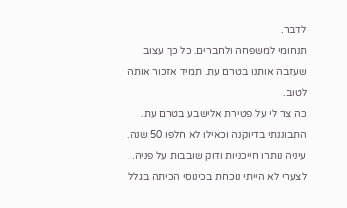לדבר.
תנחומי למשפחה ולחברים. כל כך עצוב שעזבה אותנו בטרם עת. תמיד אזכור אותה לטוב.
כה צר לי על פטירת אלישבע בטרם עת. התבוננתי בדיוקנה וכאילו לא חלפו 50 שנה. עיניה נותרו חייכניות ודוק שובבות על פניה. לצערי לא הייתי נוכחת בכינוסי הכיתה בגלל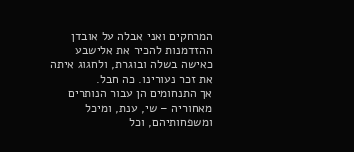המרחקים ואני אבלה על אובדן ההזדמנות להכיר את אלישבע כאישה בשלה ובוגרת, ולחגוג איתה את זכר נעורינו. כה חבל.
אך התנחומים הן עבור הנותרים מאחוריה – שי, ענת, ומיכל ומשפחותיהם, וכל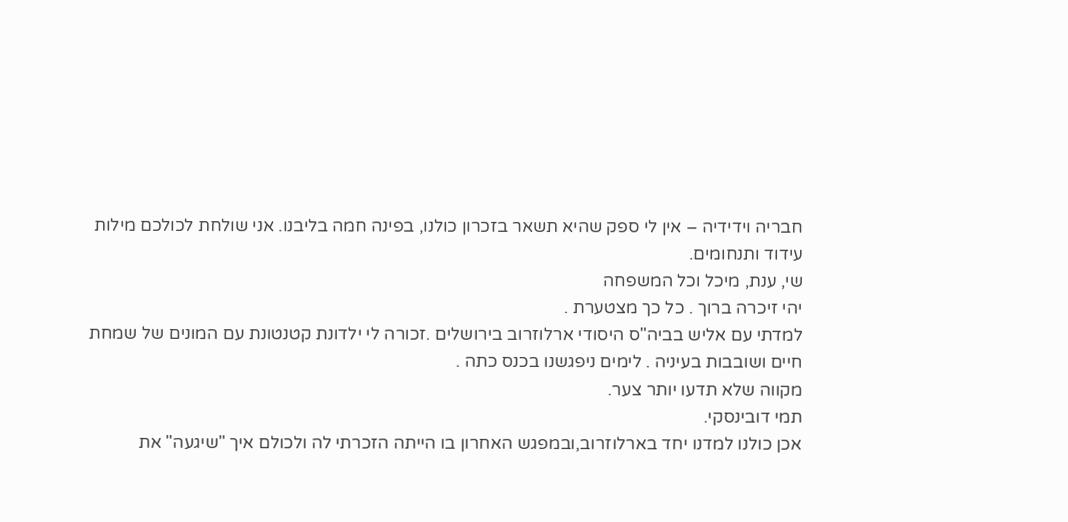חבריה וידידיה – אין לי ספק שהיא תשאר בזכרון כולנו, בפינה חמה בליבנו. אני שולחת לכולכם מילות עידוד ותנחומים.
שי, ענת, מיכל וכל המשפחה
יהי זיכרה ברוך . כל כך מצטערת .
למדתי עם אליש בביה"ס היסודי ארלוזרוב בירושלים .זכורה לי ילדונת קטנטונת עם המונים של שמחת חיים ושובבות בעיניה . לימים ניפגשנו בכנס כתה .
מקווה שלא תדעו יותר צער.
תמי דובינסקי.
אכן כולנו למדנו יחד בארלוזרוב,ובמפגש האחרון בו הייתה הזכרתי לה ולכולם איך "שיגעה" את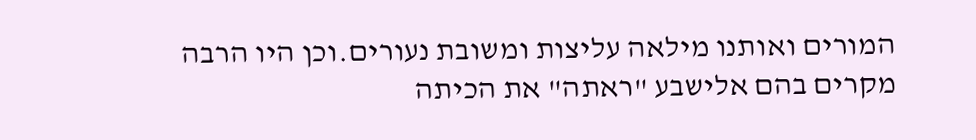המורים ואותנו מילאה עליצות ומשובת נעורים.וכן היו הרבה מקרים בהם אלישבע "ראתה" את הכיתה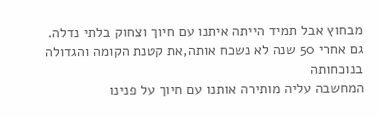מבחוץ אבל תמיד הייתה איתנו עם חיוך וצחוק בלתי נדלה.
גם אחרי 50 שנה לא נשכח אותה,את קטנת הקומה והגדולה בנוכחותה
המחשבה עליה מותירה אותנו עם חיוך על פנינו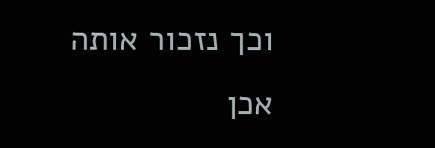וכך נזכור אותה
אכן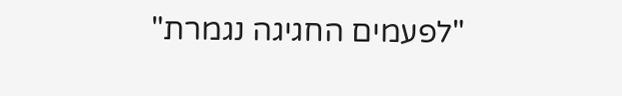"לפעמים החגיגה נגמרת"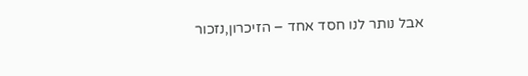אבל נותר לנו חסד אחד – הזיכרון,נזכור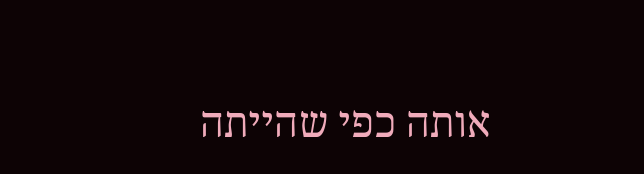אותה כפי שהייתה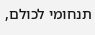תנחומי לכולם,